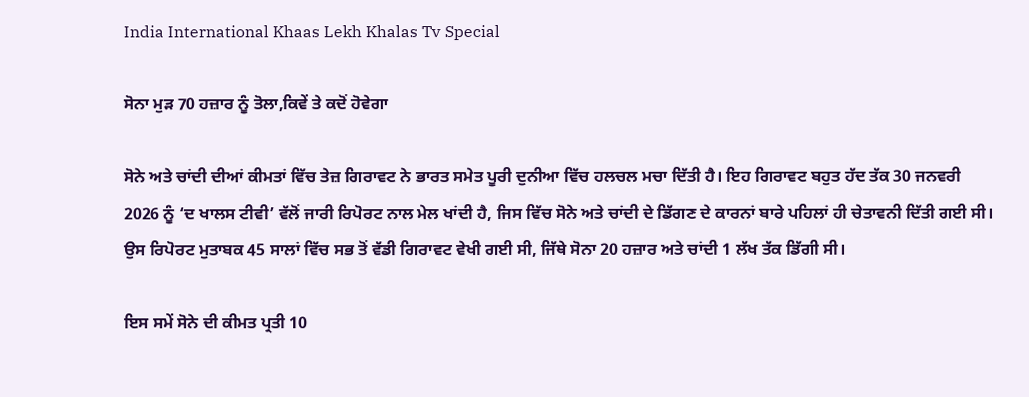India International Khaas Lekh Khalas Tv Special

ਸੋਨਾ ਮੁੜ 70 ਹਜ਼ਾਰ ਨੂੰ ਤੋਲਾ,ਕਿਵੇਂ ਤੇ ਕਦੋਂ ਹੋਵੇਗਾ

ਸੋਨੇ ਅਤੇ ਚਾਂਦੀ ਦੀਆਂ ਕੀਮਤਾਂ ਵਿੱਚ ਤੇਜ਼ ਗਿਰਾਵਟ ਨੇ ਭਾਰਤ ਸਮੇਤ ਪੂਰੀ ਦੁਨੀਆ ਵਿੱਚ ਹਲਚਲ ਮਚਾ ਦਿੱਤੀ ਹੈ। ਇਹ ਗਿਰਾਵਟ ਬਹੁਤ ਹੱਦ ਤੱਕ 30 ਜਨਵਰੀ 2026 ਨੂੰ ‘ਦ ਖਾਲਸ ਟੀਵੀ’ ਵੱਲੋਂ ਜਾਰੀ ਰਿਪੋਰਟ ਨਾਲ ਮੇਲ ਖਾਂਦੀ ਹੈ, ਜਿਸ ਵਿੱਚ ਸੋਨੇ ਅਤੇ ਚਾਂਦੀ ਦੇ ਡਿੱਗਣ ਦੇ ਕਾਰਨਾਂ ਬਾਰੇ ਪਹਿਲਾਂ ਹੀ ਚੇਤਾਵਨੀ ਦਿੱਤੀ ਗਈ ਸੀ। ਉਸ ਰਿਪੋਰਟ ਮੁਤਾਬਕ 45 ਸਾਲਾਂ ਵਿੱਚ ਸਭ ਤੋਂ ਵੱਡੀ ਗਿਰਾਵਟ ਵੇਖੀ ਗਈ ਸੀ, ਜਿੱਥੇ ਸੋਨਾ 20 ਹਜ਼ਾਰ ਅਤੇ ਚਾਂਦੀ 1 ਲੱਖ ਤੱਕ ਡਿੱਗੀ ਸੀ।

ਇਸ ਸਮੇਂ ਸੋਨੇ ਦੀ ਕੀਮਤ ਪ੍ਰਤੀ 10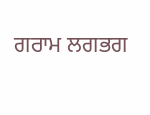ਗਰਾਮ ਲਗਭਗ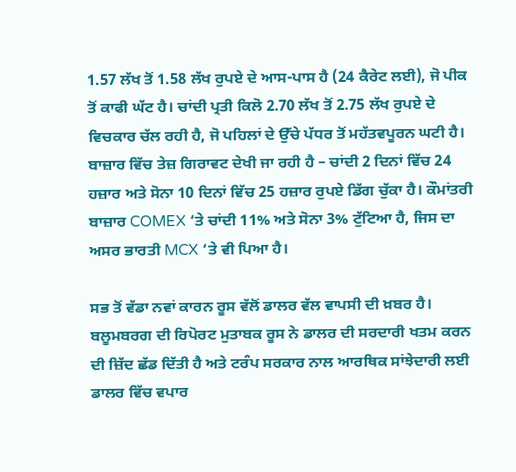1.57 ਲੱਖ ਤੋਂ 1.58 ਲੱਖ ਰੁਪਏ ਦੇ ਆਸ-ਪਾਸ ਹੈ (24 ਕੈਰੇਟ ਲਈ), ਜੋ ਪੀਕ ਤੋਂ ਕਾਫੀ ਘੱਟ ਹੈ। ਚਾਂਦੀ ਪ੍ਰਤੀ ਕਿਲੋ 2.70 ਲੱਖ ਤੋਂ 2.75 ਲੱਖ ਰੁਪਏ ਦੇ ਵਿਚਕਾਰ ਚੱਲ ਰਹੀ ਹੈ, ਜੋ ਪਹਿਲਾਂ ਦੇ ਉੱਚੇ ਪੱਧਰ ਤੋਂ ਮਹੱਤਵਪੂਰਨ ਘਟੀ ਹੈ। ਬਾਜ਼ਾਰ ਵਿੱਚ ਤੇਜ਼ ਗਿਰਾਵਟ ਦੇਖੀ ਜਾ ਰਹੀ ਹੈ – ਚਾਂਦੀ 2 ਦਿਨਾਂ ਵਿੱਚ 24 ਹਜ਼ਾਰ ਅਤੇ ਸੋਨਾ 10 ਦਿਨਾਂ ਵਿੱਚ 25 ਹਜ਼ਾਰ ਰੁਪਏ ਡਿੱਗ ਚੁੱਕਾ ਹੈ। ਕੌਮਾਂਤਰੀ ਬਾਜ਼ਾਰ COMEX ‘ਤੇ ਚਾਂਦੀ 11% ਅਤੇ ਸੋਨਾ 3% ਟੁੱਟਿਆ ਹੈ, ਜਿਸ ਦਾ ਅਸਰ ਭਾਰਤੀ MCX ‘ਤੇ ਵੀ ਪਿਆ ਹੈ।

ਸਭ ਤੋਂ ਵੱਡਾ ਨਵਾਂ ਕਾਰਨ ਰੂਸ ਵੱਲੋਂ ਡਾਲਰ ਵੱਲ ਵਾਪਸੀ ਦੀ ਖ਼ਬਰ ਹੈ। ਬਲੂਮਬਰਗ ਦੀ ਰਿਪੋਰਟ ਮੁਤਾਬਕ ਰੂਸ ਨੇ ਡਾਲਰ ਦੀ ਸਰਦਾਰੀ ਖਤਮ ਕਰਨ ਦੀ ਜ਼ਿੱਦ ਛੱਡ ਦਿੱਤੀ ਹੈ ਅਤੇ ਟਰੰਪ ਸਰਕਾਰ ਨਾਲ ਆਰਥਿਕ ਸਾਂਝੇਦਾਰੀ ਲਈ ਡਾਲਰ ਵਿੱਚ ਵਪਾਰ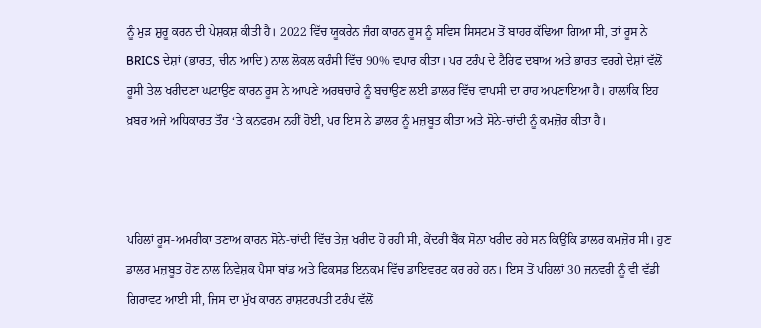ਨੂੰ ਮੁੜ ਸ਼ੁਰੂ ਕਰਨ ਦੀ ਪੇਸ਼ਕਸ਼ ਕੀਤੀ ਹੈ। 2022 ਵਿੱਚ ਯੂਕਰੇਨ ਜੰਗ ਕਾਰਨ ਰੂਸ ਨੂੰ ਸਵਿਸ ਸਿਸਟਮ ਤੋਂ ਬਾਹਰ ਕੱਢਿਆ ਗਿਆ ਸੀ, ਤਾਂ ਰੂਸ ਨੇ BRICS ਦੇਸ਼ਾਂ (ਭਾਰਤ, ਚੀਨ ਆਦਿ) ਨਾਲ ਲੋਕਲ ਕਰੰਸੀ ਵਿੱਚ 90% ਵਪਾਰ ਕੀਤਾ। ਪਰ ਟਰੰਪ ਦੇ ਟੈਰਿਫ ਦਬਾਅ ਅਤੇ ਭਾਰਤ ਵਰਗੇ ਦੇਸ਼ਾਂ ਵੱਲੋਂ ਰੂਸੀ ਤੇਲ ਖਰੀਦਣਾ ਘਟਾਉਣ ਕਾਰਨ ਰੂਸ ਨੇ ਆਪਣੇ ਅਰਥਚਾਰੇ ਨੂੰ ਬਚਾਉਣ ਲਈ ਡਾਲਰ ਵਿੱਚ ਵਾਪਸੀ ਦਾ ਰਾਹ ਅਪਣਾਇਆ ਹੈ। ਹਾਲਾਂਕਿ ਇਹ ਖ਼ਬਰ ਅਜੇ ਅਧਿਕਾਰਤ ਤੌਰ ‘ਤੇ ਕਨਫਰਮ ਨਹੀਂ ਹੋਈ, ਪਰ ਇਸ ਨੇ ਡਾਲਰ ਨੂੰ ਮਜ਼ਬੂਤ ਕੀਤਾ ਅਤੇ ਸੋਨੇ-ਚਾਂਦੀ ਨੂੰ ਕਮਜ਼ੋਰ ਕੀਤਾ ਹੈ।



ਪਹਿਲਾਂ ਰੂਸ-ਅਮਰੀਕਾ ਤਣਾਅ ਕਾਰਨ ਸੋਨੇ-ਚਾਂਦੀ ਵਿੱਚ ਤੇਜ਼ ਖਰੀਦ ਹੋ ਰਹੀ ਸੀ, ਕੇਂਦਰੀ ਬੈਂਕ ਸੋਨਾ ਖਰੀਦ ਰਹੇ ਸਨ ਕਿਉਂਕਿ ਡਾਲਰ ਕਮਜ਼ੋਰ ਸੀ। ਹੁਣ ਡਾਲਰ ਮਜ਼ਬੂਤ ਹੋਣ ਨਾਲ ਨਿਵੇਸ਼ਕ ਪੈਸਾ ਬਾਂਡ ਅਤੇ ਫਿਕਸਡ ਇਨਕਮ ਵਿੱਚ ਡਾਇਵਰਟ ਕਰ ਰਹੇ ਹਨ। ਇਸ ਤੋਂ ਪਹਿਲਾਂ 30 ਜਨਵਰੀ ਨੂੰ ਵੀ ਵੱਡੀ ਗਿਰਾਵਟ ਆਈ ਸੀ, ਜਿਸ ਦਾ ਮੁੱਖ ਕਾਰਨ ਰਾਸ਼ਟਰਪਤੀ ਟਰੰਪ ਵੱਲੋਂ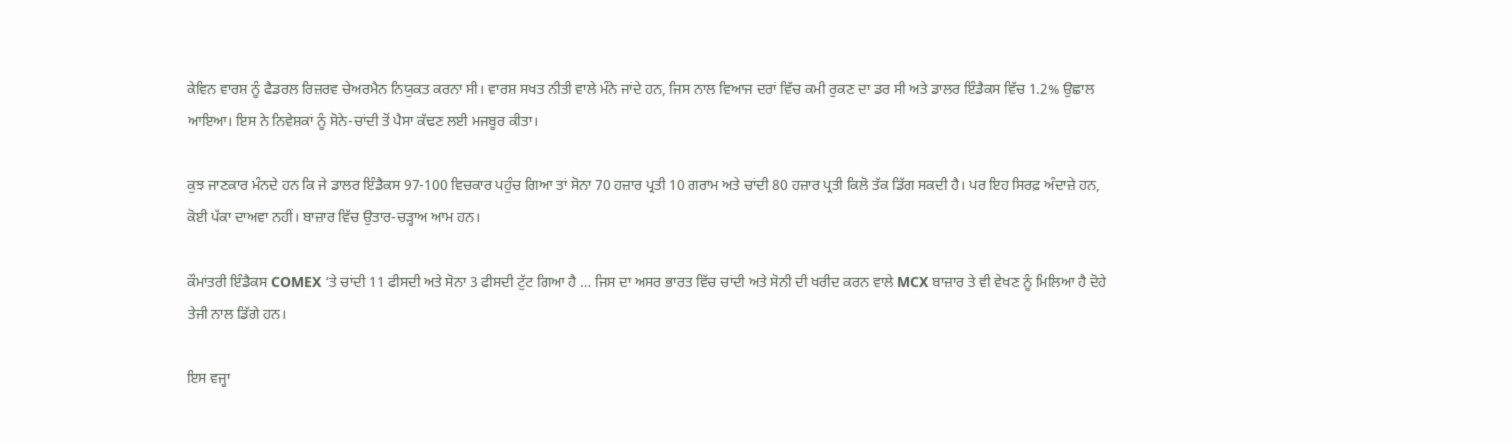ਕੇਵਿਨ ਵਾਰਸ਼ ਨੂੰ ਫੈਡਰਲ ਰਿਜ਼ਰਵ ਚੇਅਰਮੈਨ ਨਿਯੁਕਤ ਕਰਨਾ ਸੀ। ਵਾਰਸ਼ ਸਖਤ ਨੀਤੀ ਵਾਲੇ ਮੰਨੇ ਜਾਂਦੇ ਹਨ, ਜਿਸ ਨਾਲ ਵਿਆਜ ਦਰਾਂ ਵਿੱਚ ਕਮੀ ਰੁਕਣ ਦਾ ਡਰ ਸੀ ਅਤੇ ਡਾਲਰ ਇੰਡੈਕਸ ਵਿੱਚ 1.2% ਉਛਾਲ ਆਇਆ। ਇਸ ਨੇ ਨਿਵੇਸ਼ਕਾਂ ਨੂੰ ਸੋਨੇ-ਚਾਂਦੀ ਤੋਂ ਪੈਸਾ ਕੱਢਣ ਲਈ ਮਜਬੂਰ ਕੀਤਾ।

ਕੁਝ ਜਾਣਕਾਰ ਮੰਨਦੇ ਹਨ ਕਿ ਜੇ ਡਾਲਰ ਇੰਡੈਕਸ 97-100 ਵਿਚਕਾਰ ਪਹੁੰਚ ਗਿਆ ਤਾਂ ਸੋਨਾ 70 ਹਜ਼ਾਰ ਪ੍ਰਤੀ 10 ਗਰਾਮ ਅਤੇ ਚਾਂਦੀ 80 ਹਜ਼ਾਰ ਪ੍ਰਤੀ ਕਿਲੋ ਤੱਕ ਡਿੱਗ ਸਕਦੀ ਹੈ। ਪਰ ਇਹ ਸਿਰਫ਼ ਅੰਦਾਜ਼ੇ ਹਨ, ਕੋਈ ਪੱਕਾ ਦਾਅਵਾ ਨਹੀਂ। ਬਾਜ਼ਾਰ ਵਿੱਚ ਉਤਾਰ-ਚੜ੍ਹਾਅ ਆਮ ਹਨ।

ਕੌਮਾਂਤਰੀ ਇੰਡੈਕਸ COMEX ‘ਤੇ ਚਾਂਦੀ 11 ਫੀਸਦੀ ਅਤੇ ਸੋਨਾ 3 ਫੀਸਦੀ ਟੁੱਟ ਗਿਆ ਹੈ … ਜਿਸ ਦਾ ਅਸਰ ਭਾਰਤ ਵਿੱਚ ਚਾਂਦੀ ਅਤੇ ਸੋਨੀ ਦੀ ਖਰੀਦ ਕਰਨ ਵਾਲੇ MCX ਬਾਜ਼ਾਰ ਤੇ ਵੀ ਵੇਖਣ ਨੂੰ ਮਿਲਿਆ ਹੈ ਦੋਹੇ ਤੇਜੀ ਨਾਲ ਡਿੱਗੇ ਹਨ।

ਇਸ ਵਜ੍ਹਾ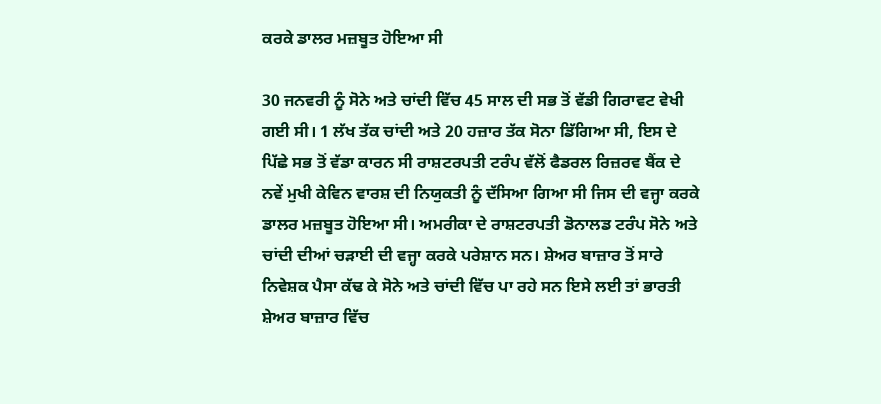ਕਰਕੇ ਡਾਲਰ ਮਜ਼ਬੂਤ ਹੋਇਆ ਸੀ

30 ਜਨਵਰੀ ਨੂੰ ਸੋਨੇ ਅਤੇ ਚਾਂਦੀ ਵਿੱਚ 45 ਸਾਲ ਦੀ ਸਭ ਤੋਂ ਵੱਡੀ ਗਿਰਾਵਟ ਵੇਖੀ ਗਈ ਸੀ। 1 ਲੱਖ ਤੱਕ ਚਾਂਦੀ ਅਤੇ 20 ਹਜ਼ਾਰ ਤੱਕ ਸੋਨਾ ਡਿੱਗਿਆ ਸੀ, ਇਸ ਦੇ ਪਿੱਛੇ ਸਭ ਤੋਂ ਵੱਡਾ ਕਾਰਨ ਸੀ ਰਾਸ਼ਟਰਪਤੀ ਟਰੰਪ ਵੱਲੋਂ ਫੈਡਰਲ ਰਿਜ਼ਰਵ ਬੈਂਕ ਦੇ ਨਵੇਂ ਮੁਖੀ ਕੇਵਿਨ ਵਾਰਸ਼ ਦੀ ਨਿਯੁਕਤੀ ਨੂੰ ਦੱਸਿਆ ਗਿਆ ਸੀ ਜਿਸ ਦੀ ਵਜ੍ਹਾ ਕਰਕੇ ਡਾਲਰ ਮਜ਼ਬੂਤ ਹੋਇਆ ਸੀ। ਅਮਰੀਕਾ ਦੇ ਰਾਸ਼ਟਰਪਤੀ ਡੋਨਾਲਡ ਟਰੰਪ ਸੋਨੇ ਅਤੇ ਚਾਂਦੀ ਦੀਆਂ ਚੜਾਈ ਦੀ ਵਜ੍ਹਾ ਕਰਕੇ ਪਰੇਸ਼ਾਨ ਸਨ। ਸ਼ੇਅਰ ਬਾਜ਼ਾਰ ਤੋਂ ਸਾਰੇ ਨਿਵੇਸ਼ਕ ਪੈਸਾ ਕੱਢ ਕੇ ਸੋਨੇ ਅਤੇ ਚਾਂਦੀ ਵਿੱਚ ਪਾ ਰਹੇ ਸਨ ਇਸੇ ਲਈ ਤਾਂ ਭਾਰਤੀ ਸ਼ੇਅਰ ਬਾਜ਼ਾਰ ਵਿੱਚ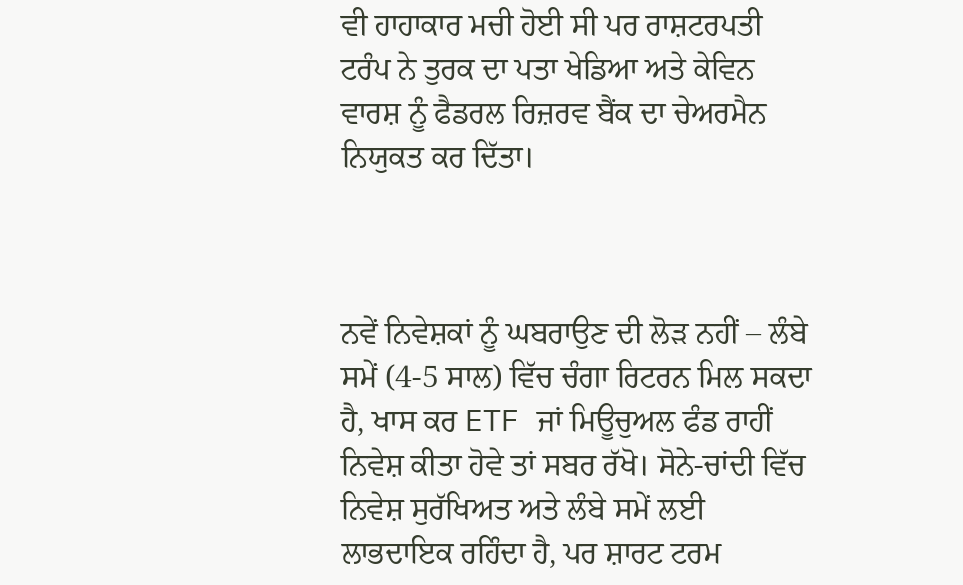ਵੀ ਹਾਹਾਕਾਰ ਮਚੀ ਹੋਈ ਸੀ ਪਰ ਰਾਸ਼ਟਰਪਤੀ ਟਰੰਪ ਨੇ ਤੁਰਕ ਦਾ ਪਤਾ ਖੇਡਿਆ ਅਤੇ ਕੇਵਿਨ ਵਾਰਸ਼ ਨੂੰ ਫੈਡਰਲ ਰਿਜ਼ਰਵ ਬੈਂਕ ਦਾ ਚੇਅਰਮੈਨ ਨਿਯੁਕਤ ਕਰ ਦਿੱਤਾ।



ਨਵੇਂ ਨਿਵੇਸ਼ਕਾਂ ਨੂੰ ਘਬਰਾਉਣ ਦੀ ਲੋੜ ਨਹੀਂ – ਲੰਬੇ ਸਮੇਂ (4-5 ਸਾਲ) ਵਿੱਚ ਚੰਗਾ ਰਿਟਰਨ ਮਿਲ ਸਕਦਾ ਹੈ, ਖਾਸ ਕਰ ETF ਜਾਂ ਮਿਊਚੁਅਲ ਫੰਡ ਰਾਹੀਂ ਨਿਵੇਸ਼ ਕੀਤਾ ਹੋਵੇ ਤਾਂ ਸਬਰ ਰੱਖੋ। ਸੋਨੇ-ਚਾਂਦੀ ਵਿੱਚ ਨਿਵੇਸ਼ ਸੁਰੱਖਿਅਤ ਅਤੇ ਲੰਬੇ ਸਮੇਂ ਲਈ ਲਾਭਦਾਇਕ ਰਹਿੰਦਾ ਹੈ, ਪਰ ਸ਼ਾਰਟ ਟਰਮ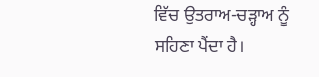ਵਿੱਚ ਉਤਰਾਅ-ਚੜ੍ਹਾਅ ਨੂੰ ਸਹਿਣਾ ਪੈਂਦਾ ਹੈ।